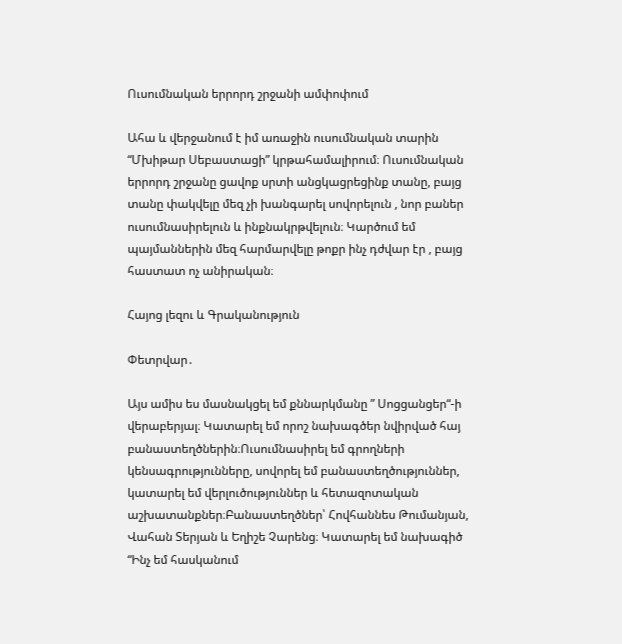Ուսումնական երրորդ շրջանի ամփոփում

Ահա և վերջանում է իմ առաջին ուսումնական տարին “Մխիթար Սեբաստացի” կրթահամալիրում։ Ուսումնական երրորդ շրջանը ցավոք սրտի անցկացրեցինք տանը, բայց տանը փակվելը մեզ չի խանգարել սովորելուն , նոր բաներ ուսումնասիրելուն և ինքնակրթվելուն։ Կարծում եմ պայմաններին մեզ հարմարվելը թոքր ինչ դժվար էր , բայց հաստատ ոչ անիրական։

Հայոց լեզու և Գրականություն

Փետրվար․

Այս ամիս ես մասնակցել եմ քննարկմանը ” Սոցցանցեր“-ի վերաբերյալ։ Կատարել եմ որոշ նախագծեր նվիրված հայ բանաստեղծներին։Ուսումնասիրել եմ գրողների կենսագրությունները, սովորել եմ բանաստեղծություններ, կատարել եմ վերլուծություններ և հետազոտական աշխատանքներ։Բանաստեղծներ՝ Հովհաննես Թումանյան, Վահան Տերյան և Եղիշե Չարենց։ Կատարել եմ նախագիծ “Ինչ եմ հասկանում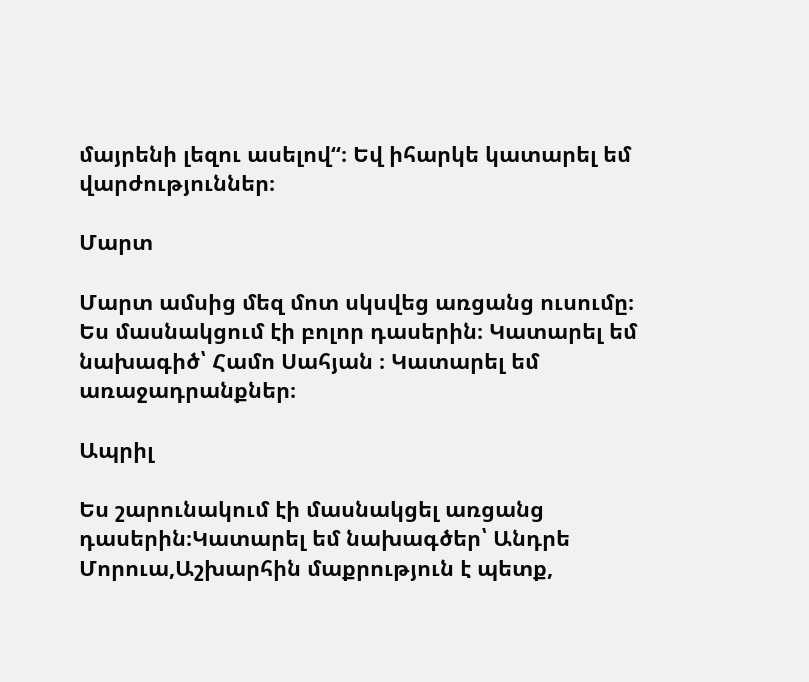մայրենի լեզու ասելով“։ Եվ իհարկե կատարել եմ վարժություններ։

Մարտ

Մարտ ամսից մեզ մոտ սկսվեց առցանց ուսումը։ Ես մասնակցում էի բոլոր դասերին։ Կատարել եմ նախագիծ՝ Համո Սահյան ։ Կատարել եմ առաջադրանքներ։

Ապրիլ

Ես շարունակում էի մասնակցել առցանց դասերին։Կատարել եմ նախագծեր՝ Անդրե Մորուա,Աշխարհին մաքրություն է պետք,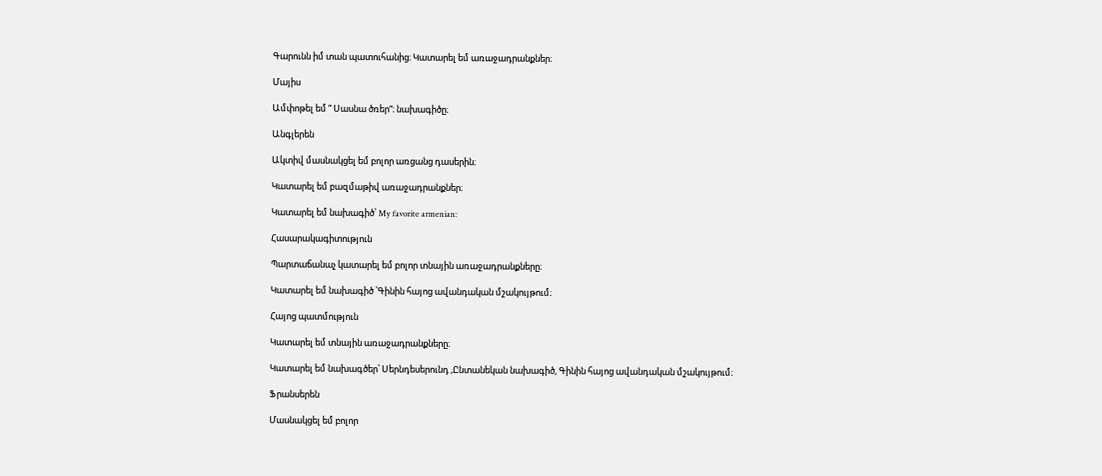Գարունն իմ տան պատուհանից։ Կատարել եմ առաջադրանքներ։

Մայիս

Ամփոթել եմ ” Սասնա ծռեր“։ նախագիծը։

Անգլերեն

Ակտիվ մասնակցել եմ բոլոր առցանց դասերին։

Կատարել եմ բազմաթիվ առաջադրանքներ։

Կատարել եմ նախագիծ՝ My favorite armenian:

Հասարակագիտություն

Պարտաճանաչ կատարել եմ բոլոր տնային առաջադրանքները։

Կատարել եմ նախագիծ ՝Գինին հայոց ավանդական մշակույթում։

Հայոց պատմություն

Կատարել եմ տնային առաջադրանքները։

Կատարել եմ նախագծեր՝ Սերնդեսերունդ ,Ընտանեկան նախագիծ, Գինին հայոց ավանդական մշակույթում։

Ֆրանսերեն

Մասնակցել եմ բոլոր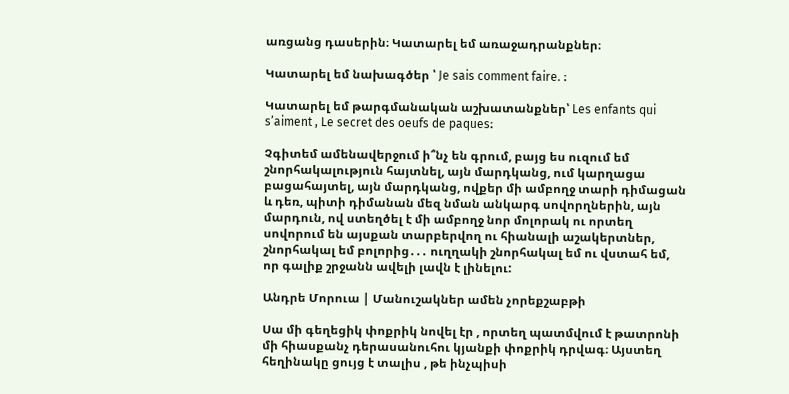առցանց դասերին։ Կատարել եմ առաջադրանքներ։

Կատարել եմ նախագծեր ՝ Je sais comment faire. ։

Կատարել եմ թարգմանական աշխատանքներ՝ Les enfants qui s’aiment , Le secret des oeufs de paques։

Չգիտեմ ամենավերջում ի՞նչ են գրում, բայց ես ուզում եմ շնորհակալություն հայտնել, այն մարդկանց, ում կարղացա բացահայտել, այն մարդկանց, ովքեր մի ամբողջ տարի դիմացան և դեռ, պիտի դիմանան մեզ նման անկարգ սովորղներին, այն մարդուն, ով ստեղծել է մի ամբողջ նոր մոլորակ ու որտեղ սովորում են այսքան տարբերվող ու հիանալի աշակերտներ, շնորհակալ եմ բոլորից․․․ ուղղակի շնորհակալ եմ ու վստահ եմ, որ գալիք շրջանն ավելի լավն է լինելու:

Անդրե Մորուա | Մանուշակներ ամեն չորեքշաբթի

Սա մի գեղեցիկ փոքրիկ նովել էր , որտեղ պատմվում է թատրոնի մի հիասքանչ դերասանուհու կյանքի փոքրիկ դրվագ։ Այստեղ հեղինակը ցույց է տալիս , թե ինչպիսի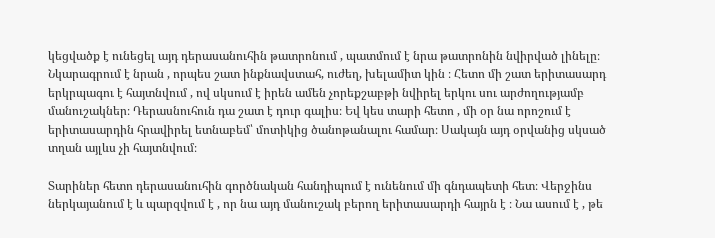կեցվածք է ունեցել այդ դերասանուհին թատրոնում , պատմում է նրա թատրոնին նվիրված լինելը։ Նկարագրում է նրան , որպես շատ ինքնավստահ, ուժեղ, խելամիտ կին ։ Հետո մի շատ երիտասարդ երկրպագու է հայտնվում , ով սկսում է իրեն ամեն չորեքշաբթի նվիրել երկու սու արժողությամբ մանուշակներ։ Դերասնուհուն դա շատ է դուր գալիս։ Եվ կես տարի հետո , մի օր նա որոշում է երիտասարդին հրավիրել ետնաբեմ՝ մոտիկից ծանոթանալու համար։ Սակայն այդ օրվանից սկսած տղան այլևս չի հայտնվում։

Տարիներ հետո դերասանուհին գործնական հանդիպում է ունենում մի գնդապետի հետ։ Վերջինս ներկայանում է և պարզվում է , որ նա այդ մանուշակ բերող երիտասարդի հայրն է ։ Նա ասում է , թե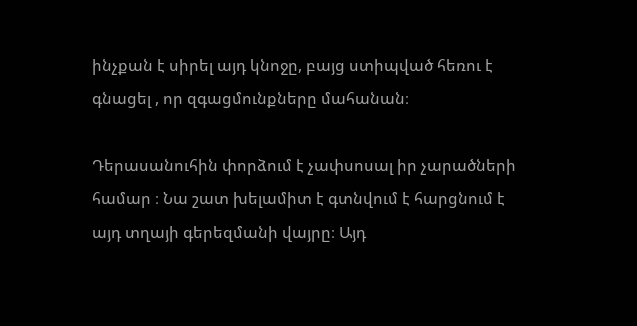ինչքան է սիրել այդ կնոջը, բայց ստիպված հեռու է գնացել , որ զգացմունքները մահանան։

Դերասանուհին փորձում է չափսոսալ իր չարածների համար ։ Նա շատ խելամիտ է գտնվում է հարցնում է այդ տղայի գերեզմանի վայրը։ Այդ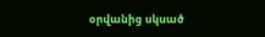օրվանից սկսած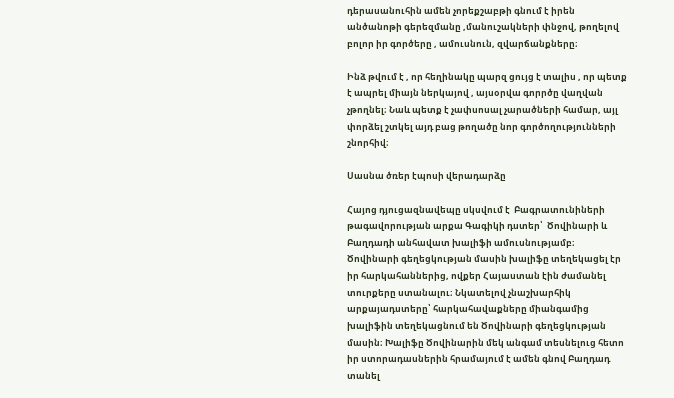դերասանուհին ամեն չորեքշաբթի գնում է իրեն անծանոթի գերեզմանը ,մանուշակների փնջով, թողելով բոլոր իր գործերը , ամուսնուն, զվարճանքները։

Ինձ թվում է , որ հեղինակը պարզ ցույց է տալիս , որ պետք է ապրել միայն ներկայով , այսօրվա գորրծը վաղվան չթողնել։ Նաև պետք է չափսոսալ չարածների համար, այլ փորձել շտկել այդ բաց թողածը նոր գործողությունների շնորհիվ։

Սասնա ծռեր էպոսի վերադարձը

Հայոց դյուցազնավեպը սկսվում է  Բագրատունիների թագավորության արքա Գագիկի դստեր՝  Ծովինարի և  Բաղդադի անհավատ խալիֆի ամուսնությամբ։ Ծովինարի գեղեցկության մասին խալիֆը տեղեկացել էր իր հարկահաններից, ովքեր Հայաստան էին ժամանել տուրքերը ստանալու։ Նկատելով չնաշխարհիկ արքայադստերը՝ հարկահավաքները միանգամից խալիֆին տեղեկացնում են Ծովինարի գեղեցկության մասին։ Խալիֆը Ծովինարին մեկ անգամ տեսնելուց հետո իր ստորադասներին հրամայում է ամեն գնով Բաղդադ տանել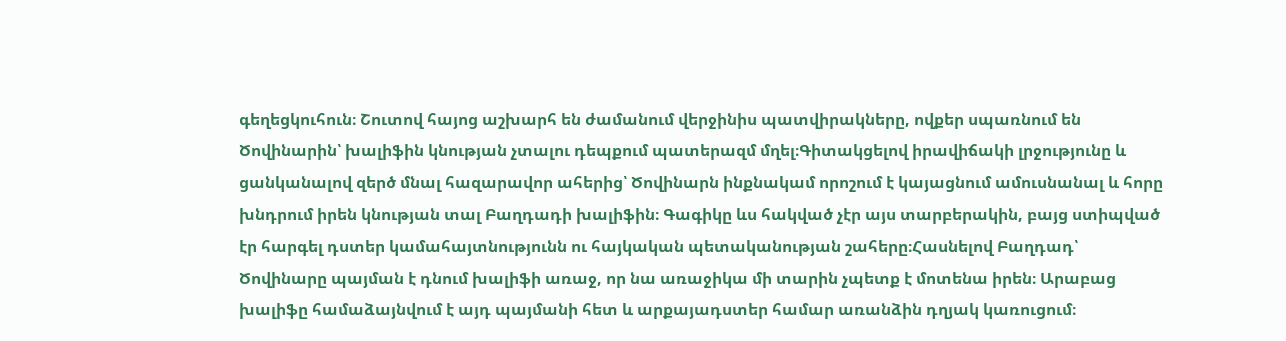գեղեցկուհուն։ Շուտով հայոց աշխարհ են ժամանում վերջինիս պատվիրակները, ովքեր սպառնում են Ծովինարին՝ խալիֆին կնության չտալու դեպքում պատերազմ մղել։Գիտակցելով իրավիճակի լրջությունը և ցանկանալով զերծ մնալ հազարավոր ահերից՝ Ծովինարն ինքնակամ որոշում է կայացնում ամուսնանալ և հորը խնդրում իրեն կնության տալ Բաղդադի խալիֆին։ Գագիկը ևս հակված չէր այս տարբերակին, բայց ստիպված էր հարգել դստեր կամահայտնությունն ու հայկական պետականության շահերը։Հասնելով Բաղդադ՝ Ծովինարը պայման է դնում խալիֆի առաջ, որ նա առաջիկա մի տարին չպետք է մոտենա իրեն։ Արաբաց խալիֆը համաձայնվում է այդ պայմանի հետ և արքայադստեր համար առանձին դղյակ կառուցում։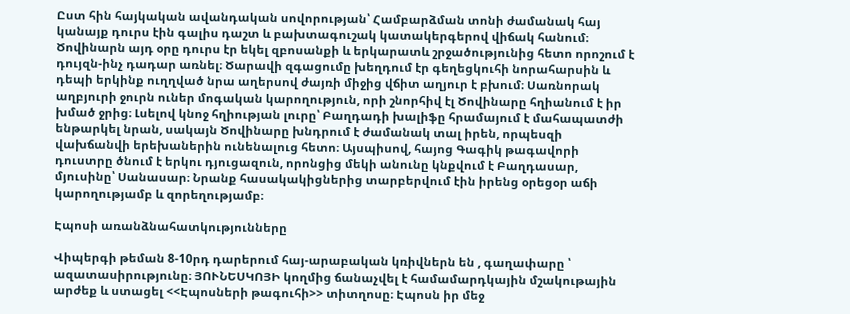Ըստ հին հայկական ավանդական սովորության՝ Համբարձման տոնի ժամանակ հայ կանայք դուրս էին գալիս դաշտ և բախտագուշակ կատակերգերով վիճակ հանում։ Ծովինարն այդ օրը դուրս էր եկել զբոսանքի և երկարատև շրջածությունից հետո որոշում է դույզն-ինչ դադար առնել։ Ծարավի զգացումը խեղդում էր գեղեցկուհի նորահարսին և դեպի երկինք ուղղված նրա աղերսով ժայռի միջից վճիտ աղյուր է բխում։ Սառնորակ աղբյուրի ջուրն ուներ մոգական կարողություն, որի շնորհիվ էլ Ծովինարը հղիանում է իր խմած ջրից։ Լսելով կնոջ հղիության լուրը՝ Բաղդադի խալիֆը հրամայում է մահապատժի ենթարկել նրան, սակայն Ծովինարը խնդրում է ժամանակ տալ իրեն, որպեսզի վախճանվի երեխաներին ունենալուց հետո։ Այսպիսով, հայոց Գագիկ թագավորի դուստրը ծնում է երկու դյուցազուն, որոնցից մեկի անունը կնքվում է Բաղդասար, մյուսինը՝ Սանասար։ Նրանք հասակակիցներից տարբերվում էին իրենց օրեցօր աճի կարողությամբ և զորեղությամբ։

Էպոսի առանձնահատկությունները

Վիպերգի թեման 8-10րդ դարերում հայ-արաբական կռիվներն են , գաղափարը ՝ ազատասիրությունը։ ՅՈՒՆԵՍԿՈՅԻ կողմից ճանաչվել է համամարդկային մշակութային արժեք և ստացել <<Էպոսների թագուհի>> տիտղոսը։ Էպոսն իր մեջ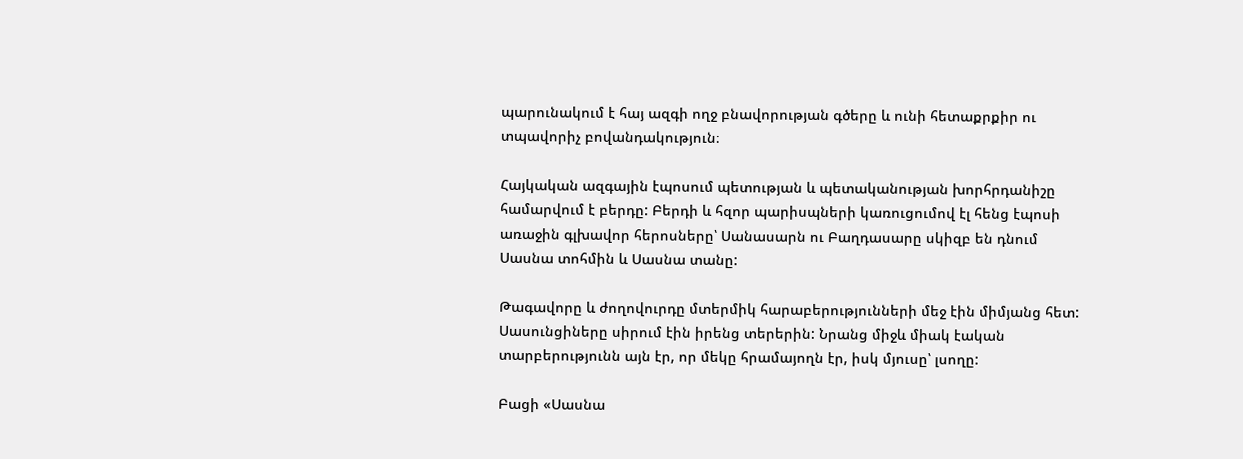պարունակում է հայ ազգի ողջ բնավորության գծերը և ունի հետաքրքիր ու տպավորիչ բովանդակություն։

Հայկական ազգային էպոսում պետության և պետականության խորհրդանիշը համարվում է բերդը: Բերդի և հզոր պարիսպների կառուցումով էլ հենց էպոսի առաջին գլխավոր հերոսները՝ Սանասարն ու Բաղդասարը սկիզբ են դնում Սասնա տոհմին և Սասնա տանը:

Թագավորը և ժողովուրդը մտերմիկ հարաբերությունների մեջ էին միմյանց հետ: Սասունցիները սիրում էին իրենց տերերին: Նրանց միջև միակ էական տարբերությունն այն էր, որ մեկը հրամայողն էր, իսկ մյուսը՝ լսողը:

Բացի «Սասնա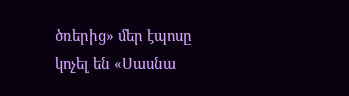ծռերից» մեր էպոսը կոչել են «Սասնա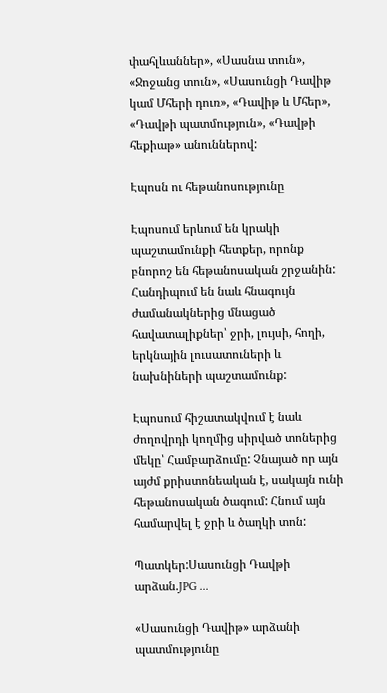փահլևաններ», «Սասնա տուն», «Ջոջանց տուն», «Սասունցի Դավիթ կամ Մհերի դուռ», «Դավիթ և Մհեր», «Դավթի պատմություն», «Դավթի հեքիաթ» անուններով:

Էպոսն ու հեթանոսությունը

Էպոսում երևում են կրակի պաշտամունքի հետքեր, որոնք բնորոշ են հեթանոսական շրջանին: Հանդիպում են նաև հնագույն ժամանակներից մնացած հավատալիքներ՝ ջրի, լույսի, հողի, երկնային լուսատուների և նախնիների պաշտամունք:

Էպոսում հիշատակվում է նաև ժողովրդի կողմից սիրված տոներից մեկը՝ Համբարձումը: Չնայած որ այն այժմ քրիստոնեական է, սակայն ունի հեթանոսական ծագում: Հնում այն համարվել է ջրի և ծաղկի տոն:

Պատկեր:Սասունցի Դավթի արձան.JPG ...

«Սասունցի Դավիթ» արձանի պատմությունը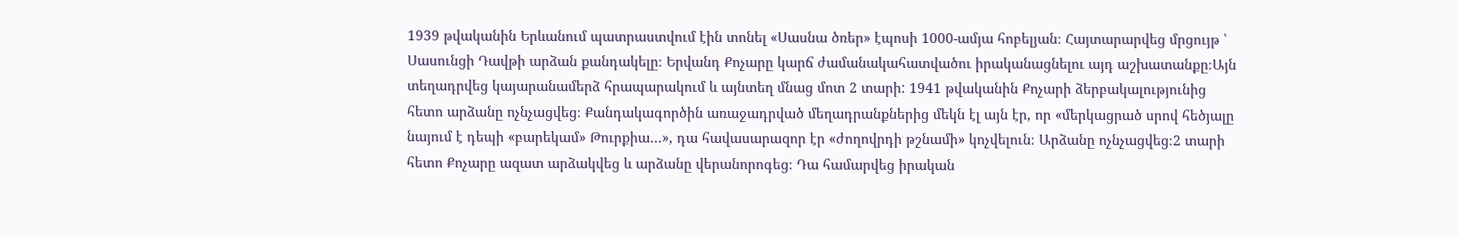1939 թվականին Երևանում պատրաստվում էին տոնել «Սասնա ծռեր» էպոսի 1000-ամյա հոբելյան։ Հայտարարվեց մրցույթ ՝ Սասունցի Դավթի արձան քանդակելը։ Երվանդ Քոչարը կարճ ժամանակահատվածու իրականացնելու այդ աշխատանքը։Այն տեղադրվեց կայարանամերձ հրապարակում և այնտեղ մնաց մոտ 2 տարի: 1941 թվականին Քոչարի ձերբակալությունից հետո արձանը ոչնչացվեց։ Քանդակագործին առաջադրված մեղադրանքներից մեկն էլ այն էր, որ «մերկացրած սրով հեծյալը նայում է դեպի «բարեկամ» Թուրքիա…», դա հավասարազոր էր «ժողովրդի թշնամի» կոչվելուն։ Արձանը ոչնչացվեց։2 տարի հետո Քոչարը ազատ արձակվեց և արձանը վերանորոգեց։ Դա համարվեց իրական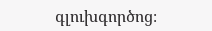գլուխգործոց։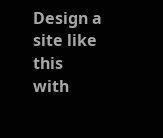Design a site like this with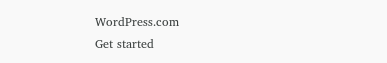WordPress.com
Get started